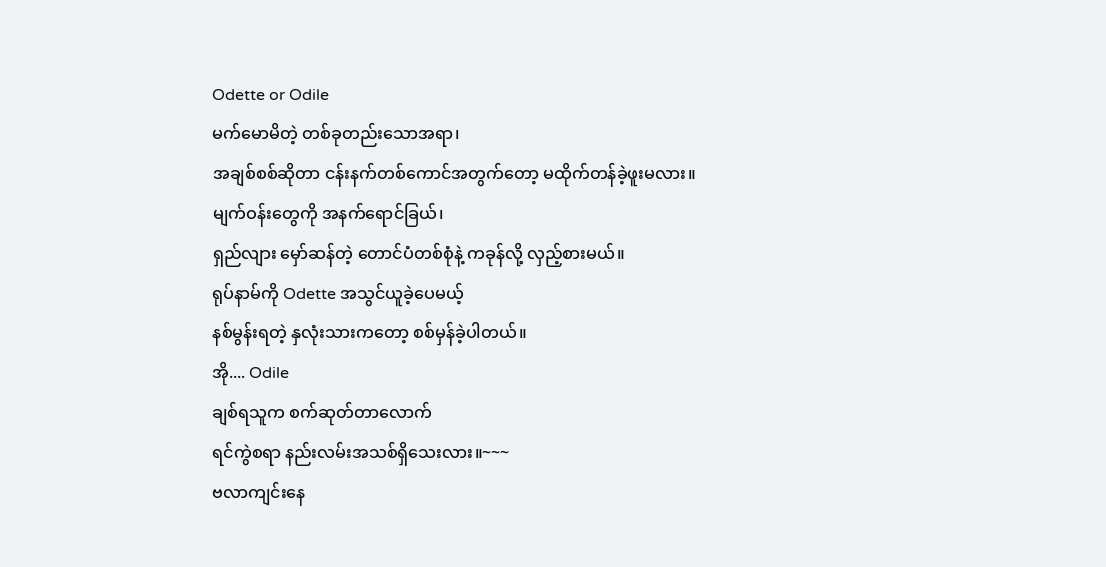Odette or Odile
မက်မောမိတဲ့ တစ်ခုတည်းသောအရာ၊
အချစ်စစ်ဆိုတာ ငန်းနက်တစ်ကောင်အတွက်တော့ မထိုက်တန်ခဲ့ဖူးမလား။
မျက်ဝန်းတွေကို အနက်ရောင်ခြယ်၊
ရှည်လျား မှော်ဆန်တဲ့ တောင်ပံတစ်စုံနဲ့ ကခုန်လို့ လှည့်စားမယ်။
ရုပ်နာမ်ကို Odette အသွင်ယူခဲ့ပေမယ့်
နစ်မွန်းရတဲ့ နှလုံးသားကတော့ စစ်မှန်ခဲ့ပါတယ်။
အို.... Odile
ချစ်ရသူက စက်ဆုတ်တာလောက်
ရင်ကွဲစရာ နည်းလမ်းအသစ်ရှိသေးလား။~~~
ဗလာကျင်းနေ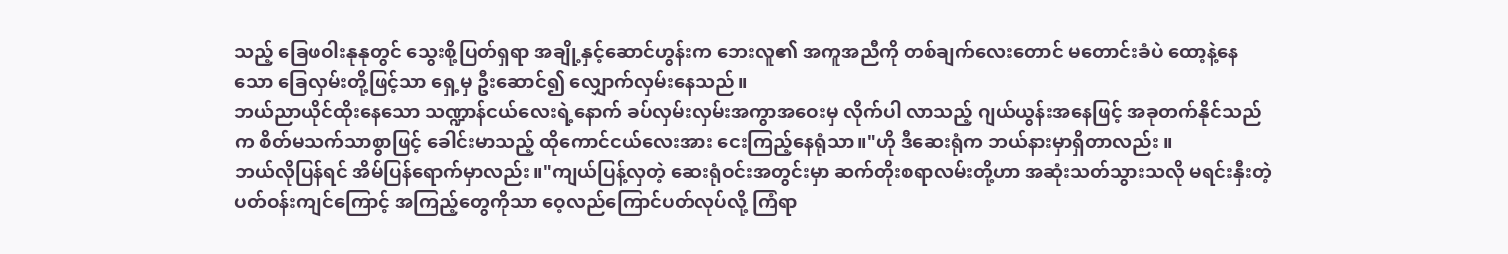သည့် ခြေဖဝါးနုနုတွင် သွေးစို့ပြတ်ရှရာ အချို့နှင့်ဆောင်ဟွန်းက ဘေးလူ၏ အကူအညီကို တစ်ချက်လေးတောင် မတောင်းခံပဲ ထော့နဲ့နေသော ခြေလှမ်းတို့ဖြင့်သာ ရှေ့မှ ဦးဆောင်၍ လျှောက်လှမ်းနေသည်။
ဘယ်ညာယိုင်ထိုးနေသော သဏ္ဍာန်ငယ်လေးရဲ့နောက် ခပ်လှမ်းလှမ်းအကွာအဝေးမှ လိုက်ပါ လာသည့် ဂျယ်ယွန်းအနေဖြင့် အခုတက်နိုင်သည်က စိတ်မသက်သာစွာဖြင့် ခေါင်းမာသည့် ထိုကောင်ငယ်လေးအား ငေးကြည့်နေရုံသာ။"ဟို ဒီဆေးရုံက ဘယ်နားမှာရှိတာလည်း ။
ဘယ်လိုပြန်ရင် အိမ်ပြန်ရောက်မှာလည်း။"ကျယ်ပြန့်လှတဲ့ ဆေးရုံဝင်းအတွင်းမှာ ဆက်တိုးစရာလမ်းတို့ဟာ အဆုံးသတ်သွားသလို မရင်းနှီးတဲ့ပတ်ဝန်းကျင်ကြောင့် အကြည့်တွေကိုသာ ဝေ့လည်ကြောင်ပတ်လုပ်လို့ ကြံရာ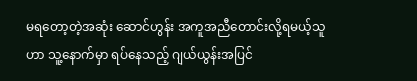မရတော့တဲ့အဆုံး ဆောင်ဟွန်း အကူအညီတောင်းလို့ရမယ့်သူဟာ သူ့နောက်မှာ ရပ်နေသည့် ဂျယ်ယွန်းအပြင်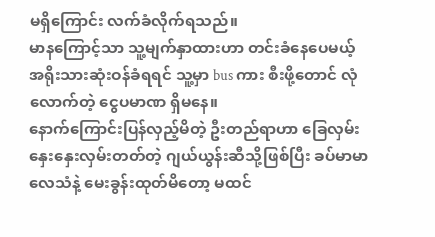မရှိကြောင်း လက်ခံလိုက်ရသည်။
မာနကြောင့်သာ သူ့မျက်နှာထားဟာ တင်းခံနေပေမယ့် အရိုးသားဆုံးဝန်ခံရရင် သူ့မှာ bus ကား စီးဖို့တောင် လုံလောက်တဲ့ ငွေပမာဏ ရှိမနေ။
နောက်ကြောင်းပြန်လှည့်မိတဲ့ ဦးတည်ရာဟာ ခြေလှမ်းနှေးနှေးလှမ်းတတ်တဲ့ ဂျယ်ယွန်းဆီသို့ဖြစ်ပြီး ခပ်မာမာလေသံနဲ့ မေးခွန်းထုတ်မိတော့ မထင်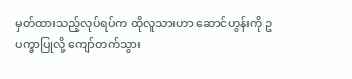မှတ်ထားသည့်လုပ်ရပ်က ထိုလူသားဟာ ဆောင်ဟွန်းကို ဥပက္ခာပြုလို့ ကျော်တက်သွား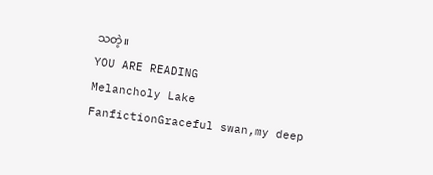သတဲ့။
YOU ARE READING
Melancholy Lake
FanfictionGraceful swan,my deep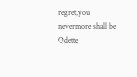regret,you nevermore shall be Odette